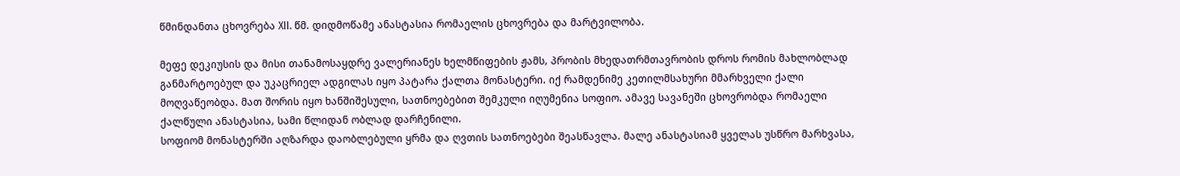წმინდანთა ცხოვრება XII. წმ. დიდმოწამე ანასტასია რომაელის ცხოვრება და მარტვილობა.

მეფე დეკიუსის და მისი თანამოსაყდრე ვალერიანეს ხელმწიფების ჟამს, პრობის მხედათრმთავრობის დროს რომის მახლობლად განმარტოებულ და უკაცრიელ ადგილას იყო პატარა ქალთა მონასტერი. იქ რამდენიმე კეთილმსახური მმარხველი ქალი მოღვაწეობდა. მათ შორის იყო ხანშიშესული, სათნოებებით შემკული იღუმენია სოფიო. ამავე სავანეში ცხოვრობდა რომაელი ქალწული ანასტასია, სამი წლიდან ობლად დარჩენილი.
სოფიომ მონასტერში აღზარდა დაობლებული ყრმა და ღვთის სათნოებები შეასწავლა. მალე ანასტასიამ ყველას უსწრო მარხვასა,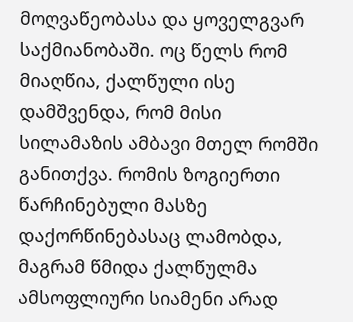მოღვაწეობასა და ყოველგვარ საქმიანობაში. ოც წელს რომ მიაღწია, ქალწული ისე დამშვენდა, რომ მისი სილამაზის ამბავი მთელ რომში განითქვა. რომის ზოგიერთი წარჩინებული მასზე დაქორწინებასაც ლამობდა, მაგრამ წმიდა ქალწულმა ამსოფლიური სიამენი არად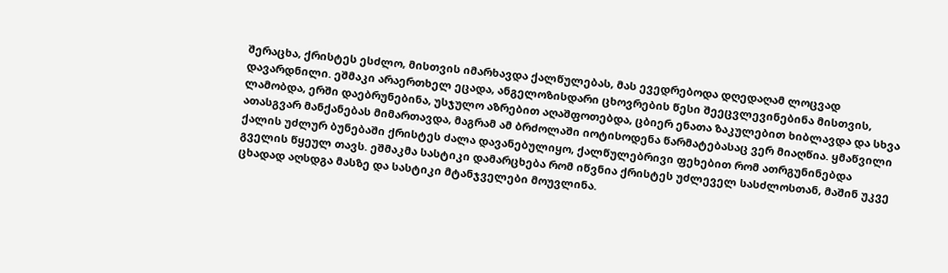შერაცხა, ქრისტეს ესძლო, მისთვის იმარხავდა ქალწულებას, მას ევედრებოდა დღედაღამ ლოცვად დავარდნილი. ეშმაკი არაერთხელ ეცადა, ანგელოზისდარი ცხოვრების წესი შეეცვლევინებინა მისთვის, ლამობდა, ერში დაებრუნებინა, უსჯულო აზრებით აღაშფოთებდა, ცბიერ ენათა ზაკულებით ხიბლავდა და სხვა ათასგვარ მანქანებას მიმართავდა, მაგრამ ამ ბრძოლაში იოტისოდენა წარმატებასაც ვერ მიაღწია. ყმაწვილი ქალის უძლურ ბუნებაში ქრისტეს ძალა დავანებულიყო, ქალწულებრივი ფეხებით რომ ათრგუნინებდა გველის წყეულ თავს. ეშმაკმა სასტიკი დამარცხება რომ იწვნია ქრისტეს უძლეველ სასძლოსთან, მაშინ უკვე ცხადად აღსდგა მასზე და სასტიკი მტანჯველები მოუვლინა.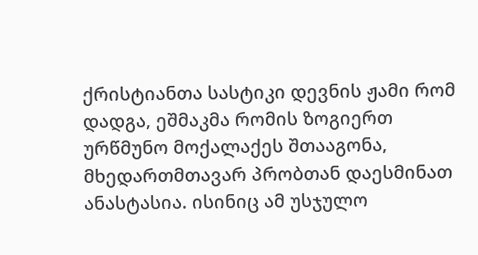ქრისტიანთა სასტიკი დევნის ჟამი რომ დადგა, ეშმაკმა რომის ზოგიერთ ურწმუნო მოქალაქეს შთააგონა, მხედართმთავარ პრობთან დაესმინათ ანასტასია. ისინიც ამ უსჯულო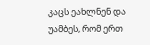კაცს ეახლნენ და უამბეს, რომ ერთ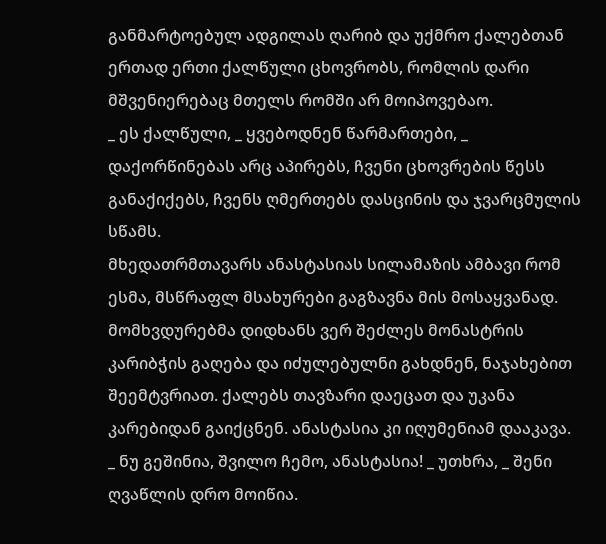განმარტოებულ ადგილას ღარიბ და უქმრო ქალებთან ერთად ერთი ქალწული ცხოვრობს, რომლის დარი მშვენიერებაც მთელს რომში არ მოიპოვებაო.
_ ეს ქალწული, _ ყვებოდნენ წარმართები, _ დაქორწინებას არც აპირებს, ჩვენი ცხოვრების წესს განაქიქებს, ჩვენს ღმერთებს დასცინის და ჯვარცმულის სწამს.
მხედათრმთავარს ანასტასიას სილამაზის ამბავი რომ ესმა, მსწრაფლ მსახურები გაგზავნა მის მოსაყვანად. მომხვდურებმა დიდხანს ვერ შეძლეს მონასტრის კარიბჭის გაღება და იძულებულნი გახდნენ, ნაჯახებით შეემტვრიათ. ქალებს თავზარი დაეცათ და უკანა კარებიდან გაიქცნენ. ანასტასია კი იღუმენიამ დააკავა.
_ ნუ გეშინია, შვილო ჩემო, ანასტასია! _ უთხრა, _ შენი ღვაწლის დრო მოიწია.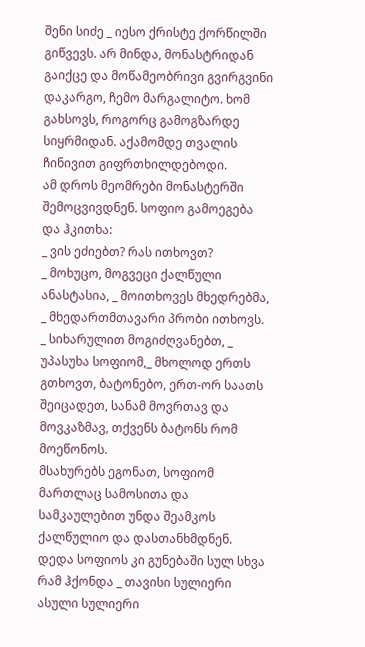შენი სიძე _ იესო ქრისტე ქორწილში გიწვევს. არ მინდა, მონასტრიდან გაიქცე და მოწამეობრივი გვირგვინი დაკარგო, ჩემო მარგალიტო. ხომ გახსოვს, როგორც გამოგზარდე სიყრმიდან. აქამომდე თვალის ჩინივით გიფრთხილდებოდი.
ამ დროს მეომრები მონასტერში შემოცვივდნენ. სოფიო გამოეგება და ჰკითხა:
_ ვის ეძიებთ? რას ითხოვთ?
_ მოხუცო, მოგვეცი ქალწული ანასტასია, _ მოითხოვეს მხედრებმა, _ მხედართმთავარი პრობი ითხოვს.
_ სიხარულით მოგიძღვანებთ, _ უპასუხა სოფიომ,_ მხოლოდ ერთს გთხოვთ, ბატონებო, ერთ-ორ საათს შეიცადეთ, სანამ მოვრთავ და მოვკაზმავ, თქვენს ბატონს რომ მოეწონოს.
მსახურებს ეგონათ, სოფიომ მართლაც სამოსითა და სამკაულებით უნდა შეამკოს ქალწულიო და დასთანხმდნენ. დედა სოფიოს კი გუნებაში სულ სხვა რამ ჰქონდა _ თავისი სულიერი ასული სულიერი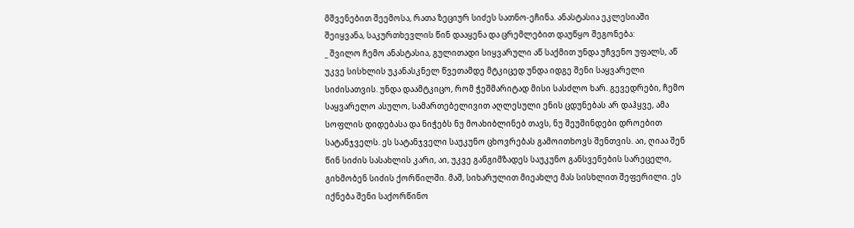მშვენებით შეემოსა, რათა ზეციურ სიძეს სათნო-ეჩინა. ანასტასია ეკლესიაში შეიყვანა, საკურთხევლის წინ დააყენა და ცრემლებით დაუწყო შეგონება:
_ შვილო ჩემო ანასტასია, გულითადი სიყვარული აწ საქმით უნდა უჩვენო უფალს, აწ უკვე სისხლის უკანასკნელ წვეთამდე მტკიცედ უნდა იდგე შენი საყვარელი სიძისათვის. უნდა დაამტკიცო, რომ ჭეშმარიტად მისი სასძლო ხარ. გევედრები, ჩემო საყვარელო ასულო, სამართებელივით აღლესული ენის ცდუნებას არ დაჰყვე, ამა სოფლის დიდებასა და ნიჭებს ნუ მოახიბლინებ თავს, ნუ შეუშინდები დროებით სატანჯველს. ეს სატანჯველი საუკუნო ცხოვრებას გამოითხოვს შენთვის. აი, ღიაა შენ წინ სიძის სასახლის კარი, აი, უკვე განგიმზადეს საუკუნო განსვენების სარეცელი, გიხმობენ სიძის ქორწილში. მაშ, სიხარულით მიეახლე მას სისხლით შეფერილი. ეს იქნება შენი საქორწინო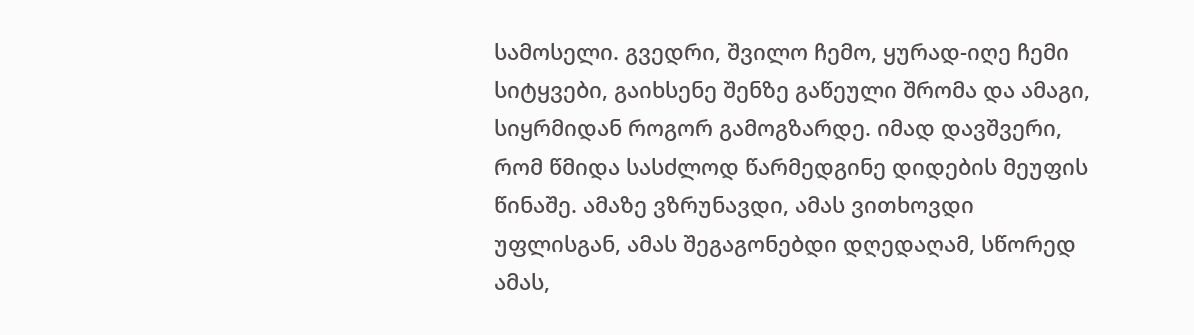სამოსელი. გვედრი, შვილო ჩემო, ყურად-იღე ჩემი სიტყვები, გაიხსენე შენზე გაწეული შრომა და ამაგი, სიყრმიდან როგორ გამოგზარდე. იმად დავშვერი, რომ წმიდა სასძლოდ წარმედგინე დიდების მეუფის წინაშე. ამაზე ვზრუნავდი, ამას ვითხოვდი უფლისგან, ამას შეგაგონებდი დღედაღამ, სწორედ ამას,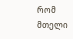რომ მთელი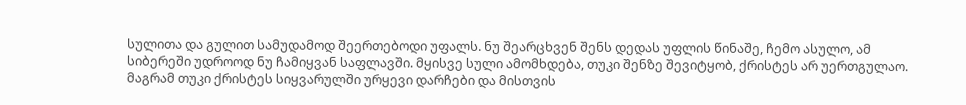სულითა და გულით სამუდამოდ შეერთებოდი უფალს. ნუ შეარცხვენ შენს დედას უფლის წინაშე, ჩემო ასულო, ამ სიბერეში უდროოდ ნუ ჩამიყვან საფლავში. მყისვე სული ამომხდება, თუკი შენზე შევიტყობ, ქრისტეს არ უერთგულაო. მაგრამ თუკი ქრისტეს სიყვარულში ურყევი დარჩები და მისთვის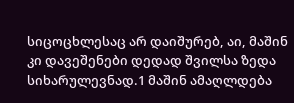სიცოცხლესაც არ დაიშურებ, აი, მაშინ კი დავეშენები დედად შვილსა ზედა სიხარულევნად.1 მაშინ ამაღლდება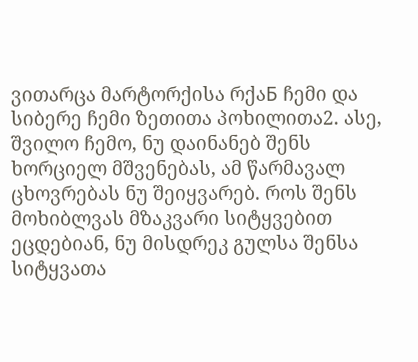ვითარცა მარტორქისა რქაБ ჩემი და სიბერე ჩემი ზეთითა პოხილითა2. ასე, შვილო ჩემო, ნუ დაინანებ შენს ხორციელ მშვენებას, ამ წარმავალ ცხოვრებას ნუ შეიყვარებ. როს შენს მოხიბლვას მზაკვარი სიტყვებით ეცდებიან, ნუ მისდრეკ გულსა შენსა სიტყვათა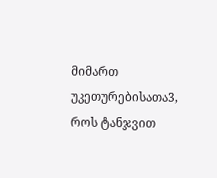მიმართ უკეთურებისათა3, როს ტანჯვით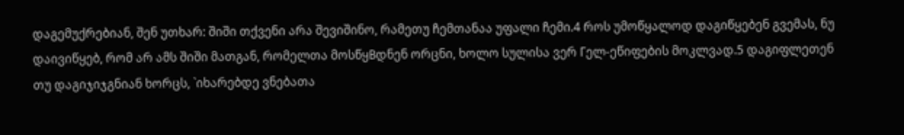დაგემუქრებიან, შენ უთხარ: შიში თქვენი არა შევიშინო, რამეთუ ჩემთანაა უფალი ჩემი.4 როს უმოწყალოდ დაგიწყებენ გვემას, ნუ დაივიწყებ, რომ არ ამს შიში მათგან, რომელთა მოსწყВდნენ ორცნი, ხოლო სულისა ვერ Гელ-ეწიფების მოკლვად.5 დაგიფლეთენ თუ დაგიჯიჯგნიან ხორცს, `იხარებდე ვნებათა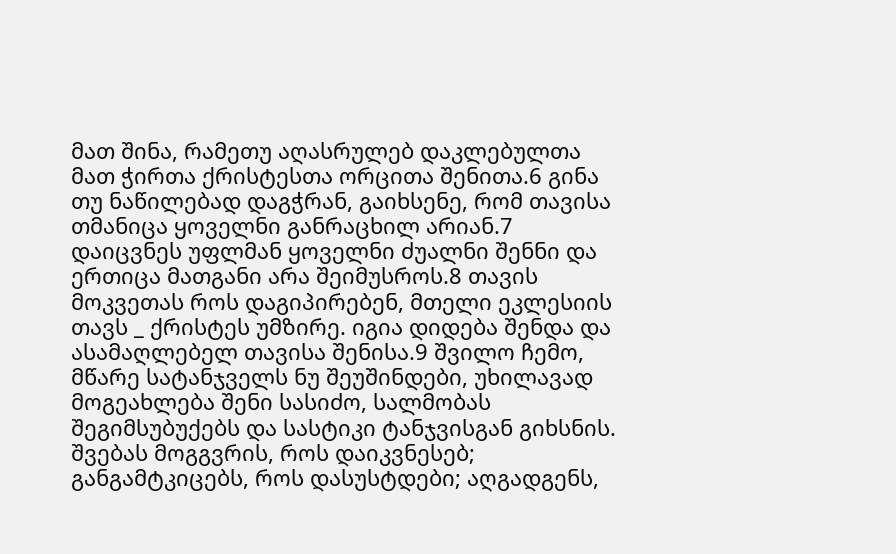მათ შინა, რამეთუ აღასრულებ დაკლებულთა მათ ჭირთა ქრისტესთა ორცითა შენითა.6 გინა თუ ნაწილებად დაგჭრან, გაიხსენე, რომ თავისა თმანიცა ყოველნი განრაცხილ არიან.7 დაიცვნეს უფლმან ყოველნი ძუალნი შენნი და ერთიცა მათგანი არა შეიმუსროს.8 თავის მოკვეთას როს დაგიპირებენ, მთელი ეკლესიის თავს _ ქრისტეს უმზირე. იგია დიდება შენდა და ასამაღლებელ თავისა შენისა.9 შვილო ჩემო, მწარე სატანჯველს ნუ შეუშინდები, უხილავად მოგეახლება შენი სასიძო, სალმობას შეგიმსუბუქებს და სასტიკი ტანჯვისგან გიხსნის. შვებას მოგგვრის, როს დაიკვნესებ; განგამტკიცებს, როს დასუსტდები; აღგადგენს,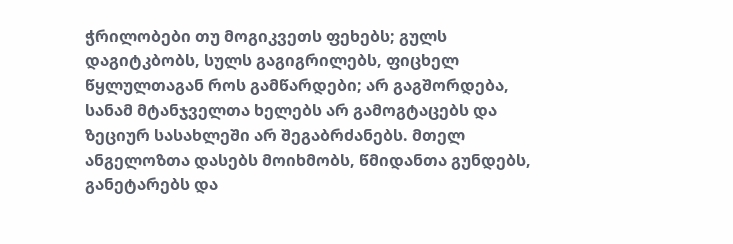ჭრილობები თუ მოგიკვეთს ფეხებს; გულს დაგიტკბობს, სულს გაგიგრილებს, ფიცხელ წყლულთაგან როს გამწარდები; არ გაგშორდება, სანამ მტანჯველთა ხელებს არ გამოგტაცებს და ზეციურ სასახლეში არ შეგაბრძანებს. მთელ ანგელოზთა დასებს მოიხმობს, წმიდანთა გუნდებს, განეტარებს და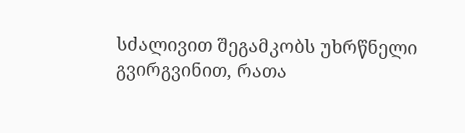სძალივით შეგამკობს უხრწნელი გვირგვინით, რათა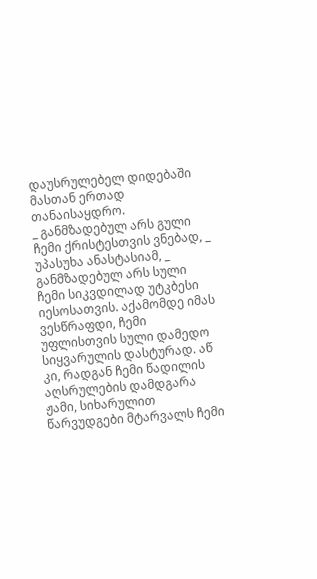დაუსრულებელ დიდებაში მასთან ერთად თანაისაყდრო.
_ განმზადებულ არს გული ჩემი ქრისტესთვის ვნებად, _ უპასუხა ანასტასიამ, _ განმზადებულ არს სული ჩემი სიკვდილად უტკბესი იესოსათვის. აქამომდე იმას ვესწრაფდი, ჩემი უფლისთვის სული დამედო სიყვარულის დასტურად. აწ კი, რადგან ჩემი წადილის აღსრულების დამდგარა ჟამი, სიხარულით წარვუდგები მტარვალს ჩემი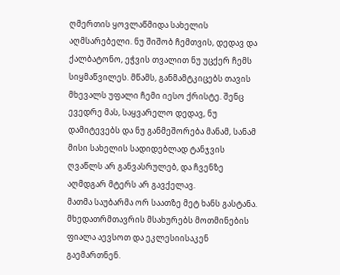ღმერთის ყოვლაწმიდა სახელის აღმსარებელი. ნუ შიშობ ჩემთვის, დედავ და ქალბატონო, ეჭვის თვალით ნუ უცქერ ჩემს სიყმაწვილეს. მწამს, განმამტკიცებს თავის მხევალს უფალი ჩემი იესო ქრისტე. შენც ევედრე მას, საყვარელო დედავ, ნუ დამიტევებს და ნუ განმეშორება მანამ, სანამ მისი სახელის სადიდებლად ტანჯვის ღვაწლს არ განვასრულებ, და ჩვენზე აღმდგარ მტერს არ გავქელავ.
მათმა საუბარმა ორ საათზე მეტ ხანს გასტანა. მხედათრმთავრის მსახურებს მოთმინების ფიალა აევსოთ და ეკლესიისაკენ გაემართნენ.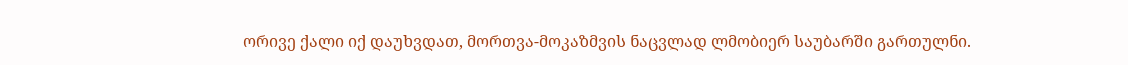ორივე ქალი იქ დაუხვდათ, მორთვა-მოკაზმვის ნაცვლად ლმობიერ საუბარში გართულნი.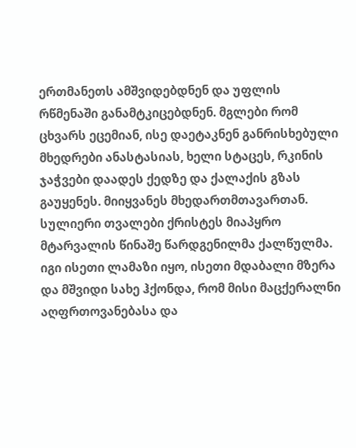ერთმანეთს ამშვიდებდნენ და უფლის რწმენაში განამტკიცებდნენ. მგლები რომ ცხვარს ეცემიან, ისე დაეტაკნენ განრისხებული მხედრები ანასტასიას, ხელი სტაცეს, რკინის ჯაჭვები დაადეს ქედზე და ქალაქის გზას გაუყენეს. მიიყვანეს მხედართმთავართან. სულიერი თვალები ქრისტეს მიაპყრო მტარვალის წინაშე წარდგენილმა ქალწულმა. იგი ისეთი ლამაზი იყო, ისეთი მდაბალი მზერა და მშვიდი სახე ჰქონდა, რომ მისი მაცქერალნი აღფრთოვანებასა და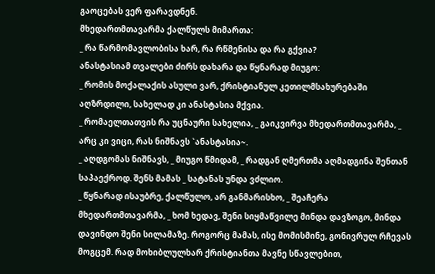გაოცებას ვერ ფარავდნენ.
მხედართმთავარმა ქალწულს მიმართა:
_ რა წარმომავლობისა ხარ, რა რწმენისა და რა გქვია?
ანასტასიამ თვალები ძირს დახარა და წყნარად მიუგო:
_ რომის მოქალაქის ასული ვარ, ქრისტიანულ კეთილმსახურებაში აღზრდილი, სახელად კი ანასტასია მქვია.
_ რომაელთათვის რა უცნაური სახელია, _ გაიკვირვა მხედართმთავარმა, _ არც კი ვიცი, რას ნიშნავს `ანასტასია~.
_ აღდგომას ნიშნავს, _ მიუგო წმიდამ, _ რადგან ღმერთმა აღმადგინა შენთან საპაექროდ. შენს მამას _ სატანას უნდა ვძლიო.
_ წყნარად ისაუბრე, ქალწულო, არ განმარისხო, _ შეაჩერა მხედართმთავარმა, _ ხომ ხედავ, შენი სიყმაწვილე მინდა დავზოგო, მინდა დავინდო შენი სილამაზე. როგორც მამას, ისე მომისმინე, გონივრულ რჩევას მოგცემ. რად მოხიბლულხარ ქრისტიანთა მავნე სწავლებით,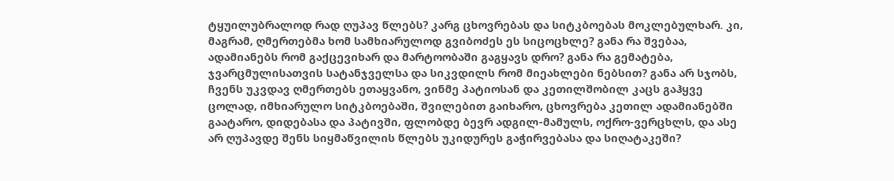ტყუილუბრალოდ რად ღუპავ წლებს? კარგ ცხოვრებას და სიტკბოებას მოკლებულხარ. კი, მაგრამ, ღმერთებმა ხომ სამხიარულოდ გვიბოძეს ეს სიცოცხლე? განა რა შვებაა, ადამიანებს რომ გაქცევიხარ და მარტოობაში გაგყავს დრო? განა რა გემატება, ჯვარცმულისათვის სატანჯველსა და სიკვდილს რომ მიეახლები ნებსით? განა არ სჯობს, ჩვენს უკვდავ ღმერთებს ეთაყვანო, ვინმე პატიოსან და კეთილშობილ კაცს გაჰყვე ცოლად, იმხიარულო სიტკბოებაში, შვილებით გაიხარო, ცხოვრება კეთილ ადამიანებში გაატარო, დიდებასა და პატივში, ფლობდე ბევრ ადგილ-მამულს, ოქრო-ვერცხლს, და ასე არ ღუპავდე შენს სიყმაწვილის წლებს უკიდურეს გაჭირვებასა და სიღატაკეში?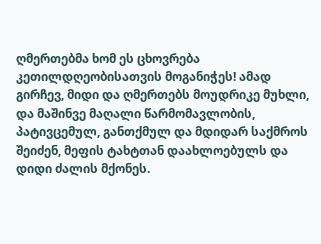ღმერთებმა ხომ ეს ცხოვრება კეთილდღეობისათვის მოგანიჭეს! ამად გირჩევ, მიდი და ღმერთებს მოუდრიკე მუხლი, და მაშინვე მაღალი წარმომავლობის, პატივცემულ, განთქმულ და მდიდარ საქმროს შეიძენ, მეფის ტახტთან დაახლოებულს და დიდი ძალის მქონეს.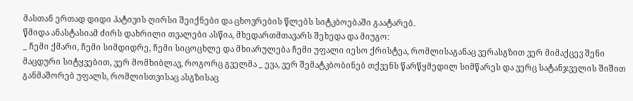მასთან ერთად დიდი პატივის ღირსი შეიქნები და ცხოვრების წლებს სიტკბოებაში გაატარებ.
წმიდა ანასტასიამ ძირს დახრილი თვალები ასწია, მხედართმთავარს შეხედა და მიუგო:
_ ჩემი ქმარი, ჩემი სიმდიდრე, ჩემი სიცოცხლე და მხიარულება ჩემი უფალი იესო ქრისტეა, რომლისაგანაც ვერასგზით ვერ მიმაქცევ შენი მაცდური სიტყვებით, ვერ მომხიბლავ, როგორც გველმა _ ევა, ვერ შემატკბობინებ თქვენს წარწყმედილ სიმწარეს და ვერც სატანჯველის შიშით განმაშორებ უფალს, რომლისთვისაც ასგზისაც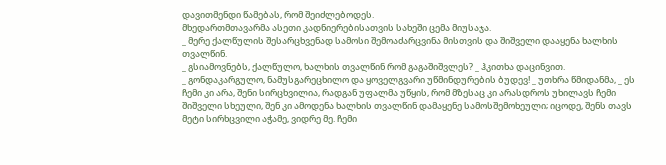დავითმენდი წამებას, რომ შეიძლებოდეს.
მხედართმთავარმა ასეთი კადნიერებისათვის სახეში ცემა მიუსაჯა.
_ მერე ქალწულის შესარცხვენად სამოსი შემოაძარცვინა მისთვის და შიშველი დააყენა ხალხის თვალწინ.
_ გსიამოვნებს, ქალწულო, ხალხის თვალწინ რომ გაგაშიშვლეს? _ ჰკითხა დაცინვით.
_ გონდაკარგულო, ნამუსგარეცხილო და ყოველგვარი უწმინდურების ბუდევ! _ უთხრა წმიდანმა, _ ეს ჩემი კი არა, შენი სირცხვილია, რადგან უფალმა უწყის, რომ მზესაც კი არასდროს უხილავს ჩემი შიშველი სხეული, შენ კი ამოდენა ხალხის თვალწინ დამაყენე სამოსშემოხეული; იცოდე, შენს თავს მეტი სირხცვილი აჭამე, ვიდრე მე. ჩემი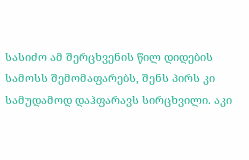სასიძო ამ შერცხვენის წილ დიდების სამოსს შემომაფარებს, შენს პირს კი სამუდამოდ დაჰფარავს სირცხვილი. აკი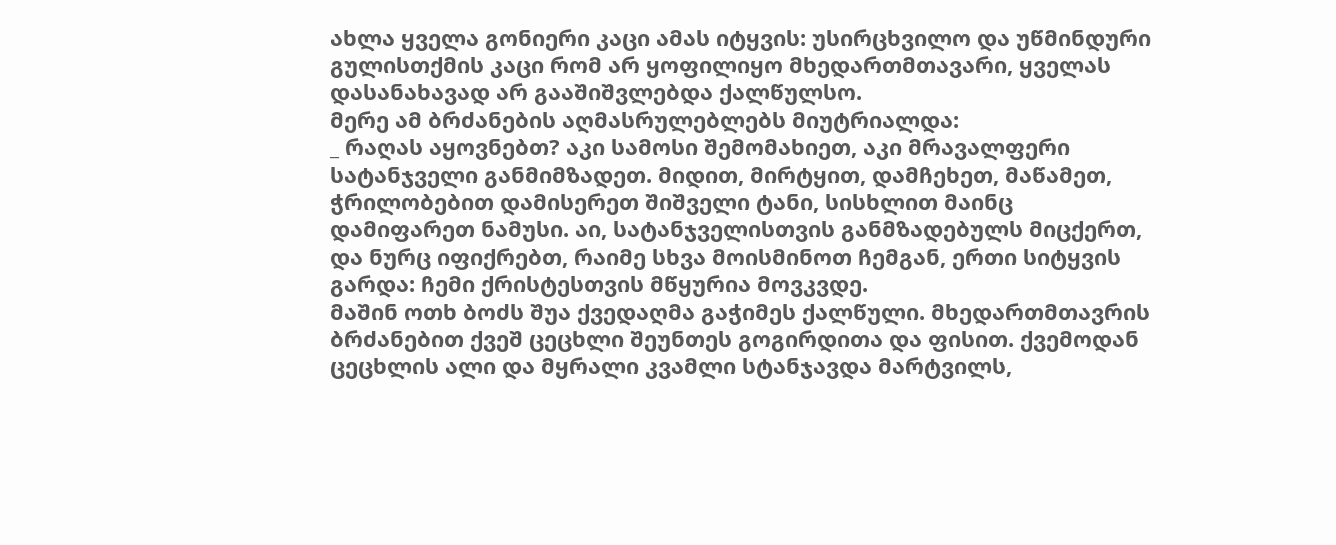ახლა ყველა გონიერი კაცი ამას იტყვის: უსირცხვილო და უწმინდური გულისთქმის კაცი რომ არ ყოფილიყო მხედართმთავარი, ყველას დასანახავად არ გააშიშვლებდა ქალწულსო.
მერე ამ ბრძანების აღმასრულებლებს მიუტრიალდა:
_ რაღას აყოვნებთ? აკი სამოსი შემომახიეთ, აკი მრავალფერი სატანჯველი განმიმზადეთ. მიდით, მირტყით, დამჩეხეთ, მაწამეთ, ჭრილობებით დამისერეთ შიშველი ტანი, სისხლით მაინც დამიფარეთ ნამუსი. აი, სატანჯველისთვის განმზადებულს მიცქერთ, და ნურც იფიქრებთ, რაიმე სხვა მოისმინოთ ჩემგან, ერთი სიტყვის გარდა: ჩემი ქრისტესთვის მწყურია მოვკვდე.
მაშინ ოთხ ბოძს შუა ქვედაღმა გაჭიმეს ქალწული. მხედართმთავრის ბრძანებით ქვეშ ცეცხლი შეუნთეს გოგირდითა და ფისით. ქვემოდან ცეცხლის ალი და მყრალი კვამლი სტანჯავდა მარტვილს,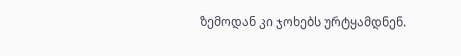ზემოდან კი ჯოხებს ურტყამდნენ.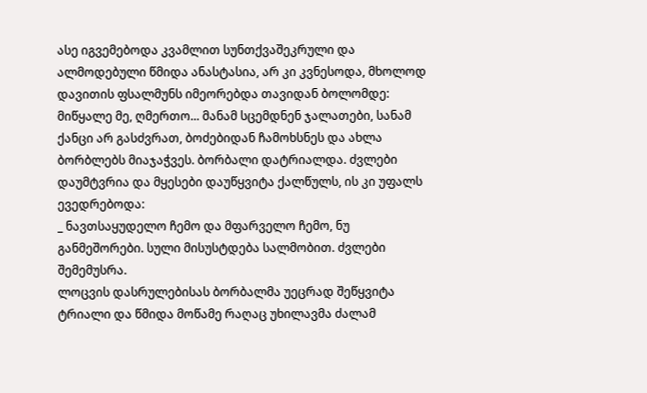ასე იგვემებოდა კვამლით სუნთქვაშეკრული და ალმოდებული წმიდა ანასტასია, არ კი კვნესოდა, მხოლოდ დავითის ფსალმუნს იმეორებდა თავიდან ბოლომდე: მიწყალე მე, ღმერთო... მანამ სცემდნენ ჯალათები, სანამ ქანცი არ გასძვრათ, ბოძებიდან ჩამოხსნეს და ახლა ბორბლებს მიაჯაჭვეს. ბორბალი დატრიალდა. ძვლები დაუმტვრია და მყესები დაუწყვიტა ქალწულს, ის კი უფალს ევედრებოდა:
_ ნავთსაყუდელო ჩემო და მფარველო ჩემო, ნუ განმეშორები. სული მისუსტდება სალმობით. ძვლები შემემუსრა.
ლოცვის დასრულებისას ბორბალმა უეცრად შეწყვიტა ტრიალი და წმიდა მოწამე რაღაც უხილავმა ძალამ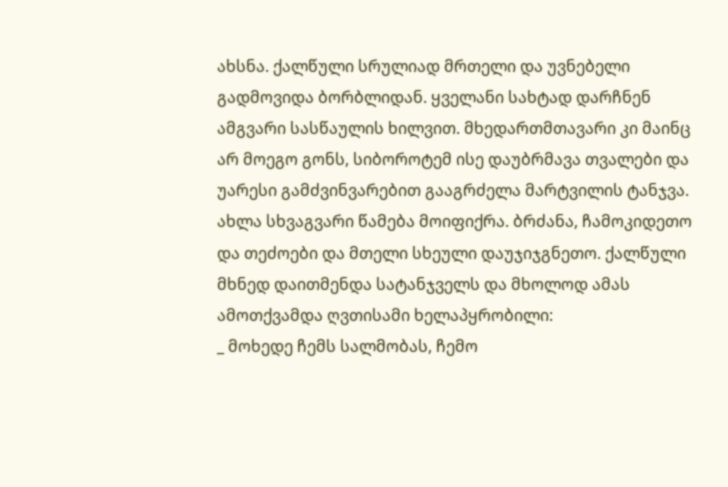ახსნა. ქალწული სრულიად მრთელი და უვნებელი გადმოვიდა ბორბლიდან. ყველანი სახტად დარჩნენ ამგვარი სასწაულის ხილვით. მხედართმთავარი კი მაინც არ მოეგო გონს, სიბოროტემ ისე დაუბრმავა თვალები და უარესი გამძვინვარებით გააგრძელა მარტვილის ტანჯვა. ახლა სხვაგვარი წამება მოიფიქრა. ბრძანა, ჩამოკიდეთო და თეძოები და მთელი სხეული დაუჯიჯგნეთო. ქალწული მხნედ დაითმენდა სატანჯველს და მხოლოდ ამას ამოთქვამდა ღვთისამი ხელაპყრობილი:
_ მოხედე ჩემს სალმობას, ჩემო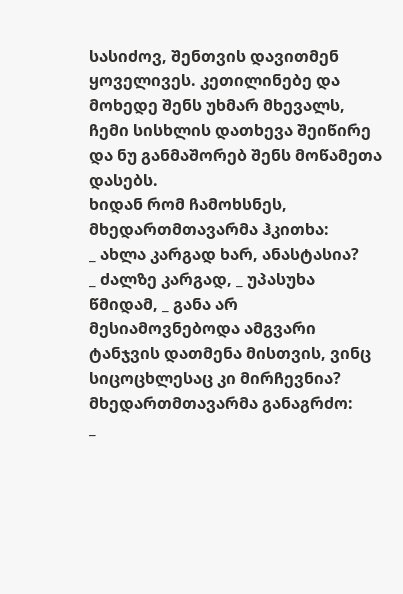სასიძოვ, შენთვის დავითმენ ყოველივეს. კეთილინებე და მოხედე შენს უხმარ მხევალს, ჩემი სისხლის დათხევა შეიწირე და ნუ განმაშორებ შენს მოწამეთა დასებს.
ხიდან რომ ჩამოხსნეს, მხედართმთავარმა ჰკითხა:
_ ახლა კარგად ხარ, ანასტასია?
_ ძალზე კარგად, _ უპასუხა წმიდამ, _ განა არ მესიამოვნებოდა ამგვარი ტანჯვის დათმენა მისთვის, ვინც სიცოცხლესაც კი მირჩევნია?
მხედართმთავარმა განაგრძო:
_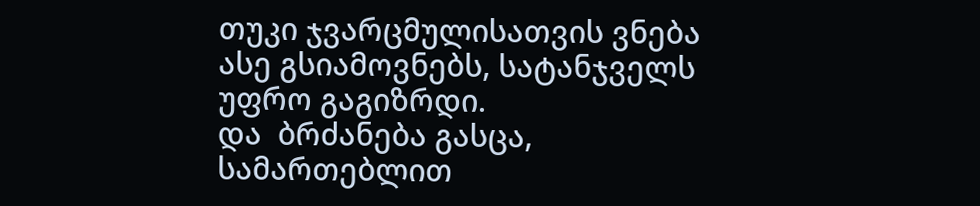თუკი ჯვარცმულისათვის ვნება ასე გსიამოვნებს, სატანჯველს უფრო გაგიზრდი.
და  ბრძანება გასცა, სამართებლით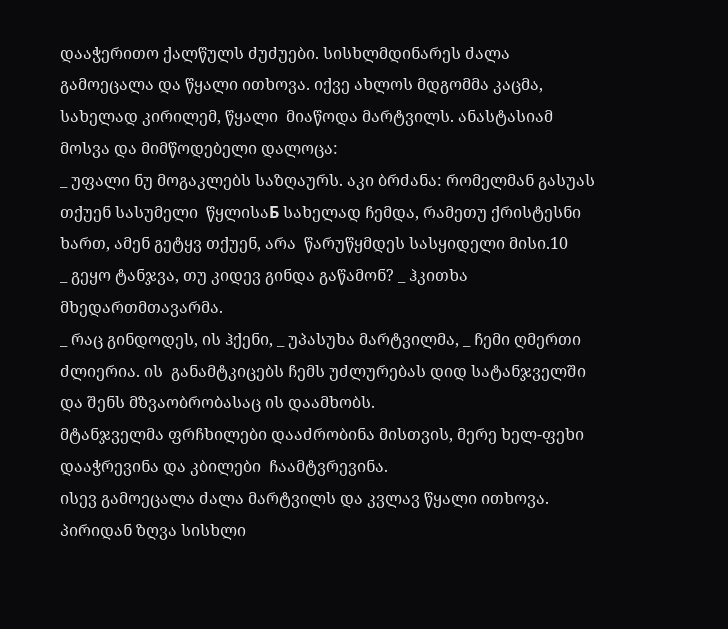დააჭერითო ქალწულს ძუძუები. სისხლმდინარეს ძალა  გამოეცალა და წყალი ითხოვა. იქვე ახლოს მდგომმა კაცმა, სახელად კირილემ, წყალი  მიაწოდა მარტვილს. ანასტასიამ მოსვა და მიმწოდებელი დალოცა:
_ უფალი ნუ მოგაკლებს საზღაურს. აკი ბრძანა: რომელმან გასუას თქუენ სასუმელი  წყლისაБ სახელად ჩემდა, რამეთუ ქრისტესნი ხართ, ამენ გეტყვ თქუენ, არა  წარუწყმდეს სასყიდელი მისი.10
_ გეყო ტანჯვა, თუ კიდევ გინდა გაწამონ? _ ჰკითხა მხედართმთავარმა.
_ რაც გინდოდეს, ის ჰქენი, _ უპასუხა მარტვილმა, _ ჩემი ღმერთი ძლიერია. ის  განამტკიცებს ჩემს უძლურებას დიდ სატანჯველში და შენს მზვაობრობასაც ის დაამხობს.
მტანჯველმა ფრჩხილები დააძრობინა მისთვის, მერე ხელ-ფეხი დააჭრევინა და კბილები  ჩაამტვრევინა.
ისევ გამოეცალა ძალა მარტვილს და კვლავ წყალი ითხოვა. პირიდან ზღვა სისხლი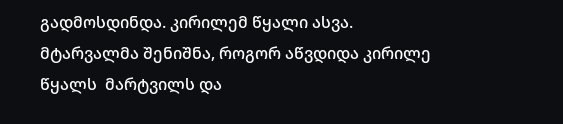გადმოსდინდა. კირილემ წყალი ასვა. მტარვალმა შენიშნა, როგორ აწვდიდა კირილე წყალს  მარტვილს და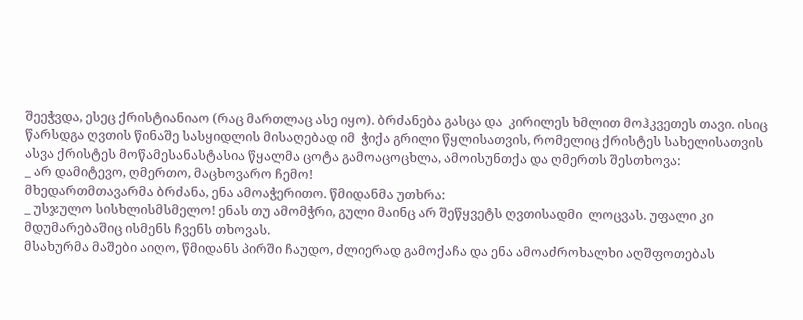შეეჭვდა, ესეც ქრისტიანიაო (რაც მართლაც ასე იყო). ბრძანება გასცა და  კირილეს ხმლით მოჰკვეთეს თავი. ისიც წარსდგა ღვთის წინაშე სასყიდლის მისაღებად იმ  ჭიქა გრილი წყლისათვის, რომელიც ქრისტეს სახელისათვის ასვა ქრისტეს მოწამესანასტასია წყალმა ცოტა გამოაცოცხლა, ამოისუნთქა და ღმერთს შესთხოვა:
_ არ დამიტევო, ღმერთო, მაცხოვარო ჩემო!
მხედართმთავარმა ბრძანა, ენა ამოაჭერითო. წმიდანმა უთხრა:
_ უსჯულო სისხლისმსმელო! ენას თუ ამომჭრი, გული მაინც არ შეწყვეტს ღვთისადმი  ლოცვას. უფალი კი მდუმარებაშიც ისმენს ჩვენს თხოვას.
მსახურმა მაშები აიღო, წმიდანს პირში ჩაუდო, ძლიერად გამოქაჩა და ენა ამოაძროხალხი აღშფოთებას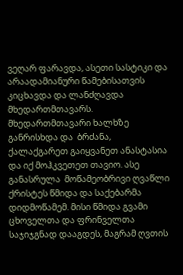ვეღარ ფარავდა, ასეთი სასტიკი და არაადამიანური წამებისათვის კიცხავდა და ლანძღავდა მხედართმთავარს. მხედართმთავარი ხალხზე განრისხდა და  ბრძანა, ქალაქგარეთ გაიყვანეთ ანასტასია და იქ მოჰკვეთეთ თავიო. ასე განასრულა  მოწამეობრივი ღვაწლი ქრისტეს წმიდა და საქებარმა დიდმოწამემ. მისი წმიდა გვამი  ცხოველთა და ფრინველთა საჯიჯგნად დააგდეს, მაგრამ ღვთის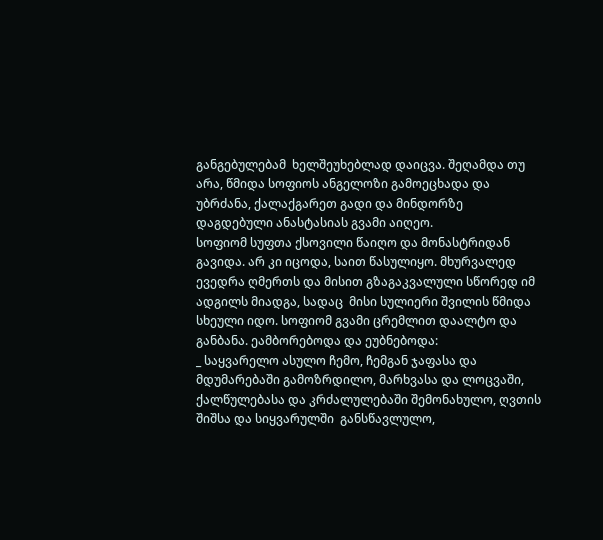განგებულებამ  ხელშეუხებლად დაიცვა. შეღამდა თუ არა, წმიდა სოფიოს ანგელოზი გამოეცხადა და  უბრძანა, ქალაქგარეთ გადი და მინდორზე დაგდებული ანასტასიას გვამი აიღეო.
სოფიომ სუფთა ქსოვილი წაიღო და მონასტრიდან გავიდა. არ კი იცოდა, საით წასულიყო. მხურვალედ ევედრა ღმერთს და მისით გზაგაკვალული სწორედ იმ ადგილს მიადგა, სადაც  მისი სულიერი შვილის წმიდა სხეული იდო. სოფიომ გვამი ცრემლით დაალტო და განბანა. ეამბორებოდა და ეუბნებოდა:
_ საყვარელო ასულო ჩემო, ჩემგან ჯაფასა და მდუმარებაში გამოზრდილო, მარხვასა და ლოცვაში, ქალწულებასა და კრძალულებაში შემონახულო, ღვთის შიშსა და სიყვარულში  განსწავლულო,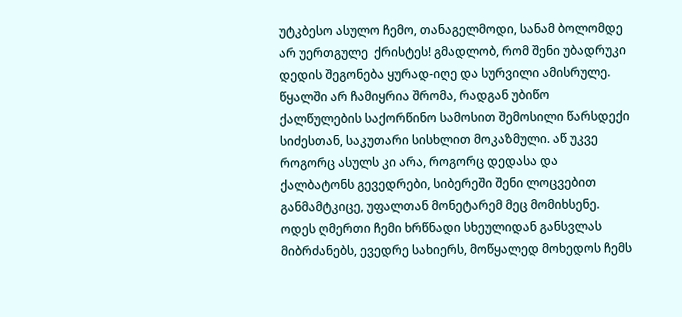უტკბესო ასულო ჩემო, თანაგელმოდი, სანამ ბოლომდე არ უერთგულე  ქრისტეს! გმადლობ, რომ შენი უბადრუკი დედის შეგონება ყურად-იღე და სურვილი ამისრულე. წყალში არ ჩამიყრია შრომა, რადგან უბიწო ქალწულების საქორწინო სამოსით შემოსილი წარსდექი სიძესთან, საკუთარი სისხლით მოკაზმული. აწ უკვე როგორც ასულს კი არა, როგორც დედასა და ქალბატონს გევედრები, სიბერეში შენი ლოცვებით განმამტკიცე, უფალთან მონეტარემ მეც მომიხსენე. ოდეს ღმერთი ჩემი ხრწნადი სხეულიდან განსვლას მიბრძანებს, ევედრე სახიერს, მოწყალედ მოხედოს ჩემს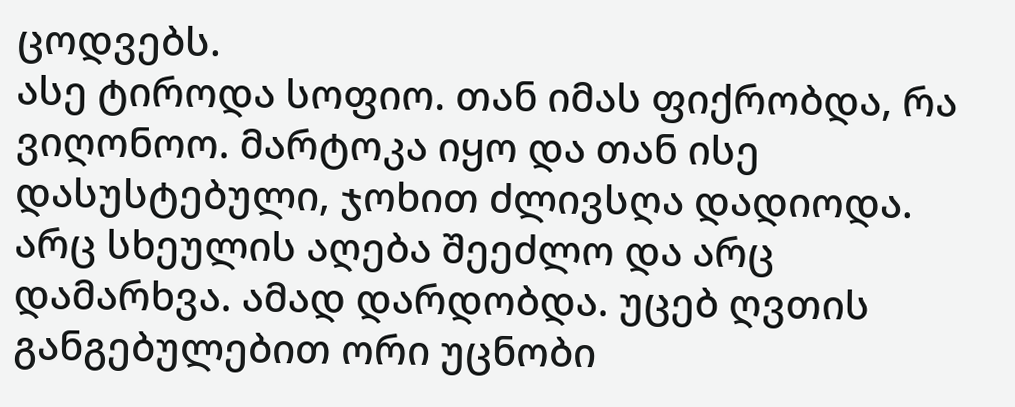ცოდვებს.
ასე ტიროდა სოფიო. თან იმას ფიქრობდა, რა ვიღონოო. მარტოკა იყო და თან ისე დასუსტებული, ჯოხით ძლივსღა დადიოდა. არც სხეულის აღება შეეძლო და არც დამარხვა. ამად დარდობდა. უცებ ღვთის განგებულებით ორი უცნობი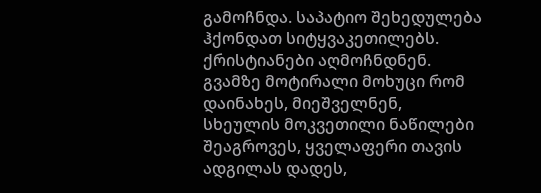გამოჩნდა. საპატიო შეხედულება  ჰქონდათ სიტყვაკეთილებს. ქრისტიანები აღმოჩნდნენ. გვამზე მოტირალი მოხუცი რომ დაინახეს, მიეშველნენ, სხეულის მოკვეთილი ნაწილები შეაგროვეს, ყველაფერი თავის ადგილას დადეს,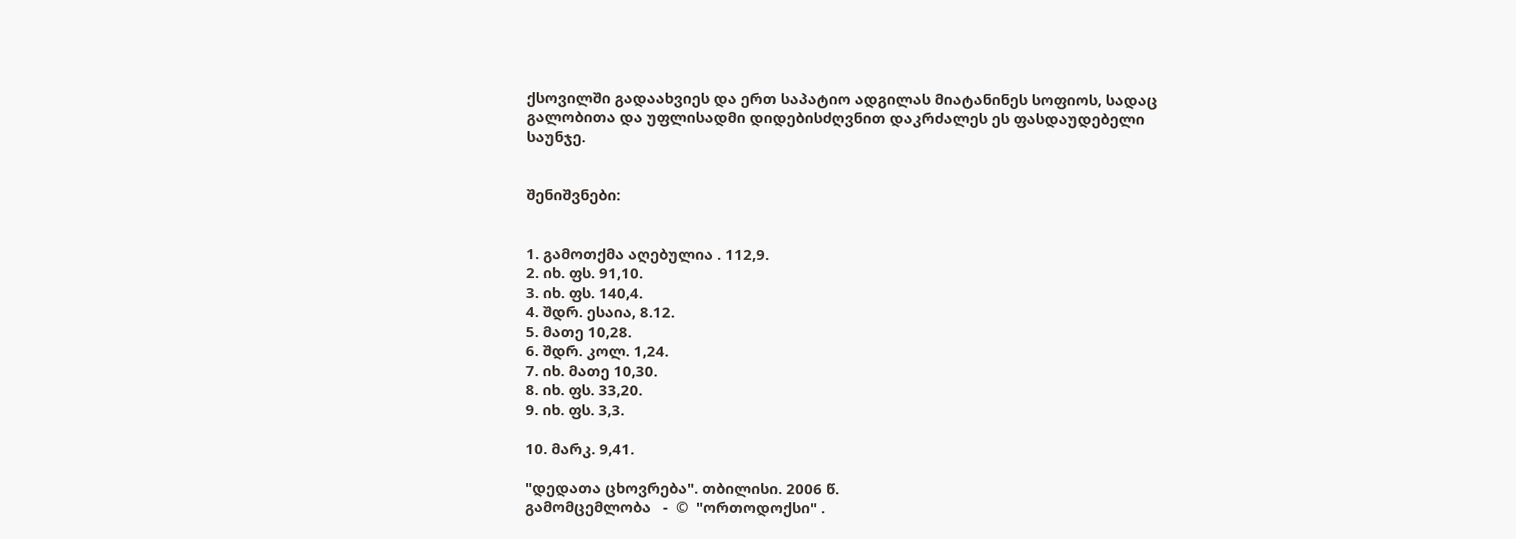ქსოვილში გადაახვიეს და ერთ საპატიო ადგილას მიატანინეს სოფიოს, სადაც გალობითა და უფლისადმი დიდებისძღვნით დაკრძალეს ეს ფასდაუდებელი საუნჯე.


შენიშვნები:


1. გამოთქმა აღებულია . 112,9.
2. იხ. ფს. 91,10.
3. იხ. ფს. 140,4.
4. შდრ. ესაია, 8.12.
5. მათე 10,28.
6. შდრ. კოლ. 1,24.
7. იხ. მათე 10,30.
8. იხ. ფს. 33,20.
9. იხ. ფს. 3,3.

10. მარკ. 9,41.

"დედათა ცხოვრება". თბილისი. 2006 წ.
გამომცემლობა   -  ©  "ორთოდოქსი" .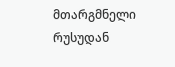მთარგმნელი რუსუდან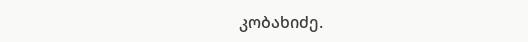კობახიძე.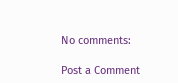No comments:

Post a Comment